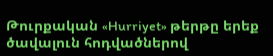Թուրքական «Hurriyet» թերթը երեք ծավալուն հոդվածներով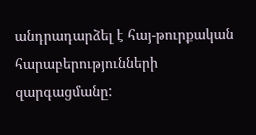անդրադարձել է հայ-թուրքական հարաբերությունների զարգացմանը: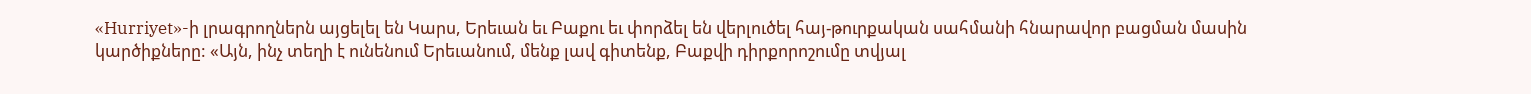«Hurriyet»-ի լրագրողներն այցելել են Կարս, Երեւան եւ Բաքու եւ փորձել են վերլուծել հայ-թուրքական սահմանի հնարավոր բացման մասին կարծիքները: «Այն, ինչ տեղի է ունենում Երեւանում, մենք լավ գիտենք, Բաքվի դիրքորոշումը տվյալ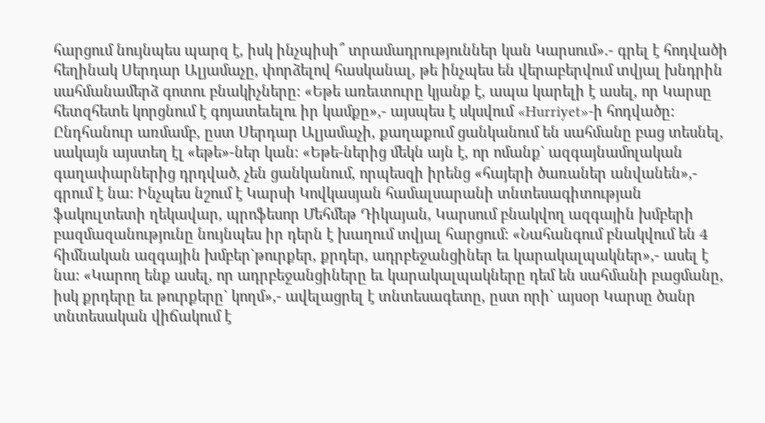հարցում նույնպես պարզ է, իսկ ինչպիսի՞ տրամադրություններ կան Կարսում».- գրել է հոդվածի հեղինակ Սերդար Ալյամաչը, փորձելով հասկանալ, թե ինչպես են վերաբերվում տվյալ խնդրին սահմանամերձ գոտու բնակիչները: «Եթե առեւտուրը կյանք է, ապա կարելի է ասել, որ Կարսը հետզհետե կորցնում է գոյատեւելու իր կամքը»,- այսպես է սկսվում «Hurriyet»-ի հոդվածը:
Ընդհանուր առմամբ, ըստ Սերդար Ալյամաչի, քաղաքում ցանկանում են սահմանը բաց տեսնել, սակայն այստեղ էլ «եթե»-ներ կան: «Եթե-ներից մեկն այն է, որ ոմանք` ազգայնամոլական գաղափարներից դրդված, չեն ցանկանում, որպեսզի իրենց «հայերի ծառաներ անվանեն»,- գրում է նա: Ինչպես նշում է Կարսի Կովկասյան համալսարանի տնտեսագիտության ֆակուլտետի ղեկավար, պրոֆեսոր Մեհմեթ Դիկայան, Կարսում բնակվող ազգային խմբերի բազմազանությունը նույնպես իր դերն է խաղում տվյալ հարցում: «Նահանգում բնակվում են 4 հիմնական ազգային խմբեր`թուրքեր, քրդեր, ադրբեջանցիներ եւ կարակալպակներ»,- ասել է նա: «Կարող ենք ասել, որ ադրբեջանցիները եւ կարակալպակները դեմ են սահմանի բացմանը, իսկ քրդերը եւ թուրքերը` կողմ»,- ավելացրել է տնտեսագետը, ըստ որի` այսօր Կարսը ծանր տնտեսական վիճակում է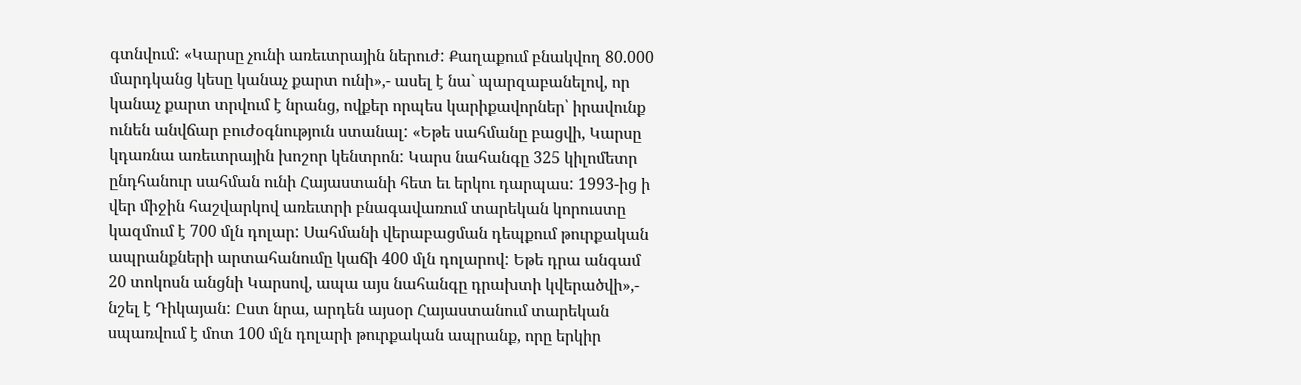գտնվում: «Կարսը չունի առեւտրային ներուժ: Քաղաքում բնակվող 80.000 մարդկանց կեսը կանաչ քարտ ունի»,- ասել է նա` պարզաբանելով, որ կանաչ քարտ տրվում է նրանց, ովքեր որպես կարիքավորներ՝ իրավունք ունեն անվճար բուժօգնություն ստանալ: «Եթե սահմանը բացվի, Կարսը կդառնա առեւտրային խոշոր կենտրոն: Կարս նահանգը 325 կիլոմետր ընդհանուր սահման ունի Հայաստանի հետ եւ երկու դարպաս: 1993-ից ի վեր միջին հաշվարկով առեւտրի բնագավառում տարեկան կորուստը կազմում է 700 մլն դոլար: Սահմանի վերաբացման դեպքում թուրքական ապրանքների արտահանումը կաճի 400 մլն դոլարով: Եթե դրա անգամ 20 տոկոսն անցնի Կարսով, ապա այս նահանգը դրախտի կվերածվի»,- նշել է Դիկայան: Ըստ նրա, արդեն այսօր Հայաստանում տարեկան սպառվում է մոտ 100 մլն դոլարի թուրքական ապրանք, որը երկիր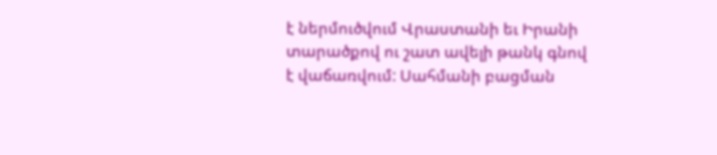է ներմուծվում Վրաստանի եւ Իրանի տարածքով ու շատ ավելի թանկ գնով է վաճառվում: Սահմանի բացման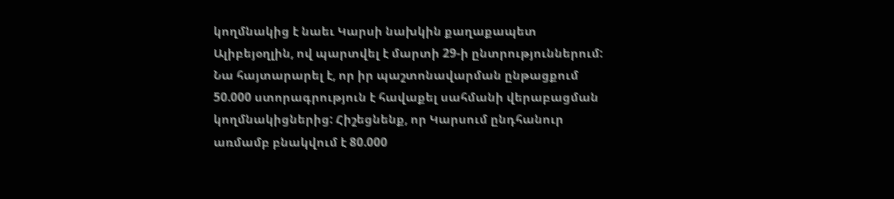կողմնակից է նաեւ Կարսի նախկին քաղաքապետ Ալիբեյօղլին, ով պարտվել է մարտի 29-ի ընտրություններում: Նա հայտարարել է, որ իր պաշտոնավարման ընթացքում 50.000 ստորագրություն է հավաքել սահմանի վերաբացման կողմնակիցներից: Հիշեցնենք, որ Կարսում ընդհանուր առմամբ բնակվում է 80.000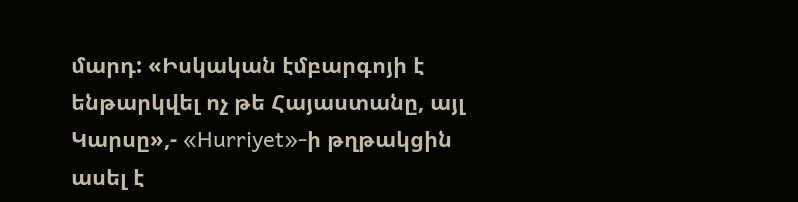մարդ: «Իսկական էմբարգոյի է ենթարկվել ոչ թե Հայաստանը, այլ Կարսը»,- «Hurriyet»-ի թղթակցին ասել է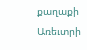քաղաքի Առեւտրի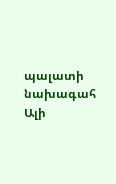պալատի նախագահ Ալի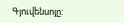Գյուվենսոյը: